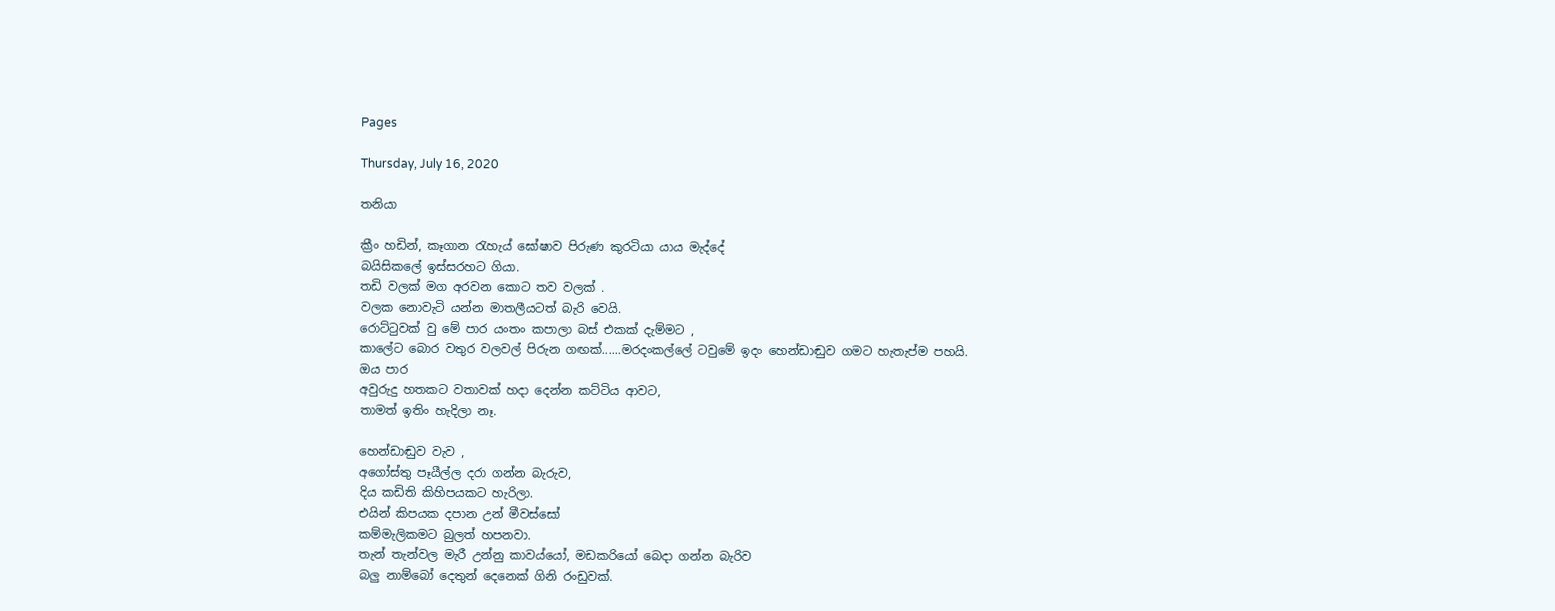Pages

Thursday, July 16, 2020

තනියා

ක්‍රීං හඩින්, කෑගාන රැහැය් ඝෝෂාව පිරුණ කුරටියා යාය මැද්දේ
බයිසිකලේ ඉස්සරහට ගියා.
තඩි වලක් මග අරවන කොට තව වලක් .
වලක නොවැටි යන්න මාතලීයටත් බැරි වෙයි.
රොට්ටුවක් වු මේ පාර යංතං කපාලා බස් එකක් දැම්මට ,
කාලේට බොර වතුර වලවල් පිරුන ගඟක්......මරදංකල්ලේ ටවුමේ ඉදං හෙන්ඩාඬුව ගමට හැතැප්ම පහයි.
ඔය පාර
අවුරුදු හතකට වතාවක් හදා දෙන්න කට්ටිය ආවට,
තාමත් ඉතිං හැදිලා නෑ.

හෙන්ඩාඬුව වැව ,
අගෝස්තු පෑයීල්ල දරා ගන්න බැරුව,
දිය කඩිති කිහිපයකට හැරිලා.
එයින් කිපයක දපාන උන් මීවස්සෝ
කම්මැලිකමට බුලත් හපනවා.
තැන් තැන්වල මැරී උන්නු කාවය්යෝ, මඩකරියෝ බෙදා ගන්න බැරිව
බලු නාම්බෝ දෙතුන් දෙනෙක් ගිනි රංඩුවක්.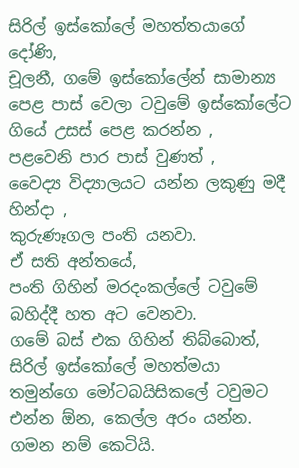සිරිල් ඉස්කෝලේ මහත්තයාගේ දෝණි,
චූලනී, ගමේ ඉස්කෝලේන් සාමාන්‍ය පෙළ පාස් වෙලා ටවුමේ ඉස්කෝලේට ගියේ උසස් පෙළ කරන්න ,
පළවෙනි පාර පාස් වුණත් ,
වෛද්‍ය විද්‍යාලයට යන්න ලකුණු මදී හින්දා ,
කුරුණෑගල පංති යනවා.
ඒ සති අන්තයේ,
පංති ගිහින් මරදංකල්ලේ ටවුමේ බහිද්දී හත අට වෙනවා.
ගමේ බස් එක ගිහින් තිබ්බොත්,
සිරිල් ඉස්කෝලේ මහත්මයා
තමුන්ගෙ මෝටබයිසිකලේ ටවුමට එන්න ඕන, කෙල්ල අරං යන්න.
ගමන නම් කෙටියි.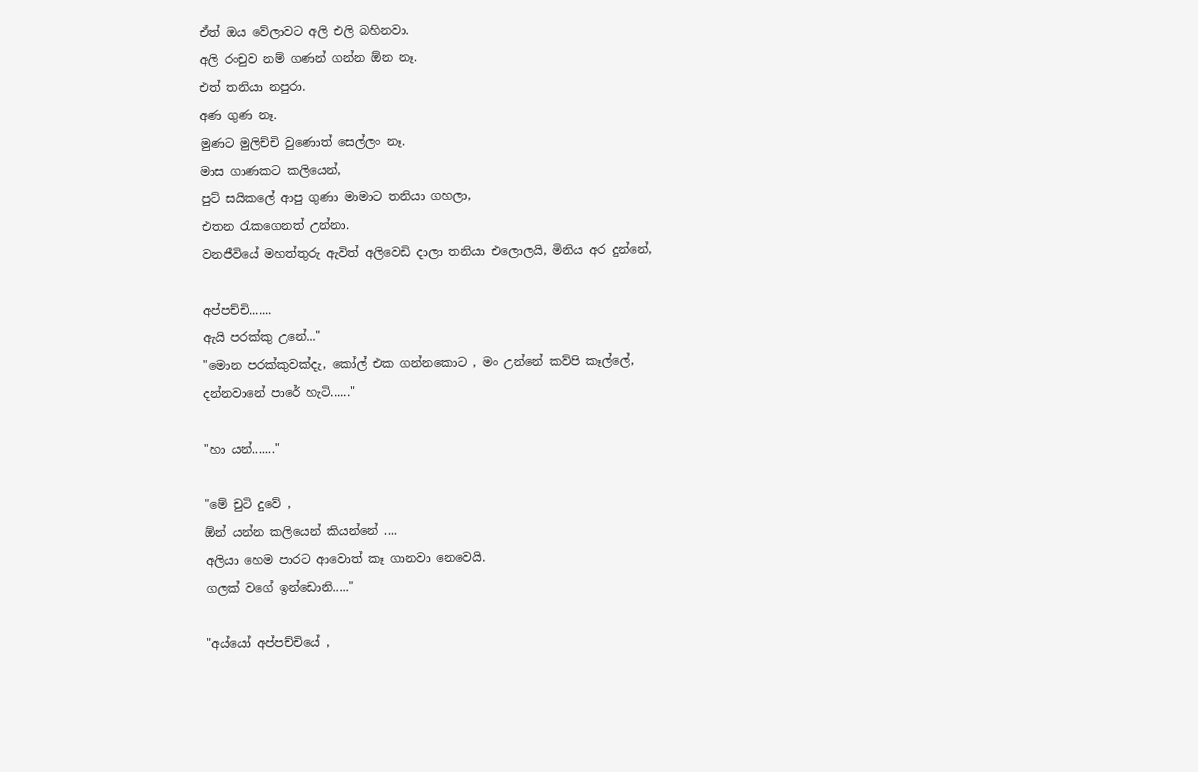ඒත් ඔය වේලාවට අලි එලි බහිනවා.
අලි රංචුව නම් ගණන් ගන්න ඕන නෑ.
එත් තනියා නපුරා.
අණ ගුණ නෑ.
මුණට මුලිච්චි වුණොත් සෙල්ලං නෑ.
මාස ගාණකට කලියෙන්,
පුට් සයිකලේ ආපු ගුණා මාමාට තනියා ගහලා,
එතන රැකගෙනත් උන්නා.
වනජීවියේ මහත්තුරු ඇවිත් අලිවෙඩි දාලා තනියා එලොලයි, මිනිය අර දුන්නේ,

අප්පච්චි.......
ඇයි පරක්කු උනේ..."
"මොන පරක්කුවක්දැ, කෝල් එක ගන්නකොට , මං උන්නේ කව්පි කෑල්ලේ,
දන්නවානේ පාරේ හැටි......"

"හා යන්......."

"මේ චුටි දුවේ ,
ඕන් යන්න කලියෙන් කියන්නේ ....
අලියා හෙම පාරට ආවොත් කෑ ගානවා නෙවෙයි.
ගලක් වගේ ඉන්ඩොනි....."

"අය්යෝ අප්පච්චියේ ,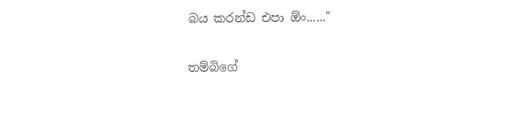බය කරන්ඩ එපා ඕං......"

තම්බිගේ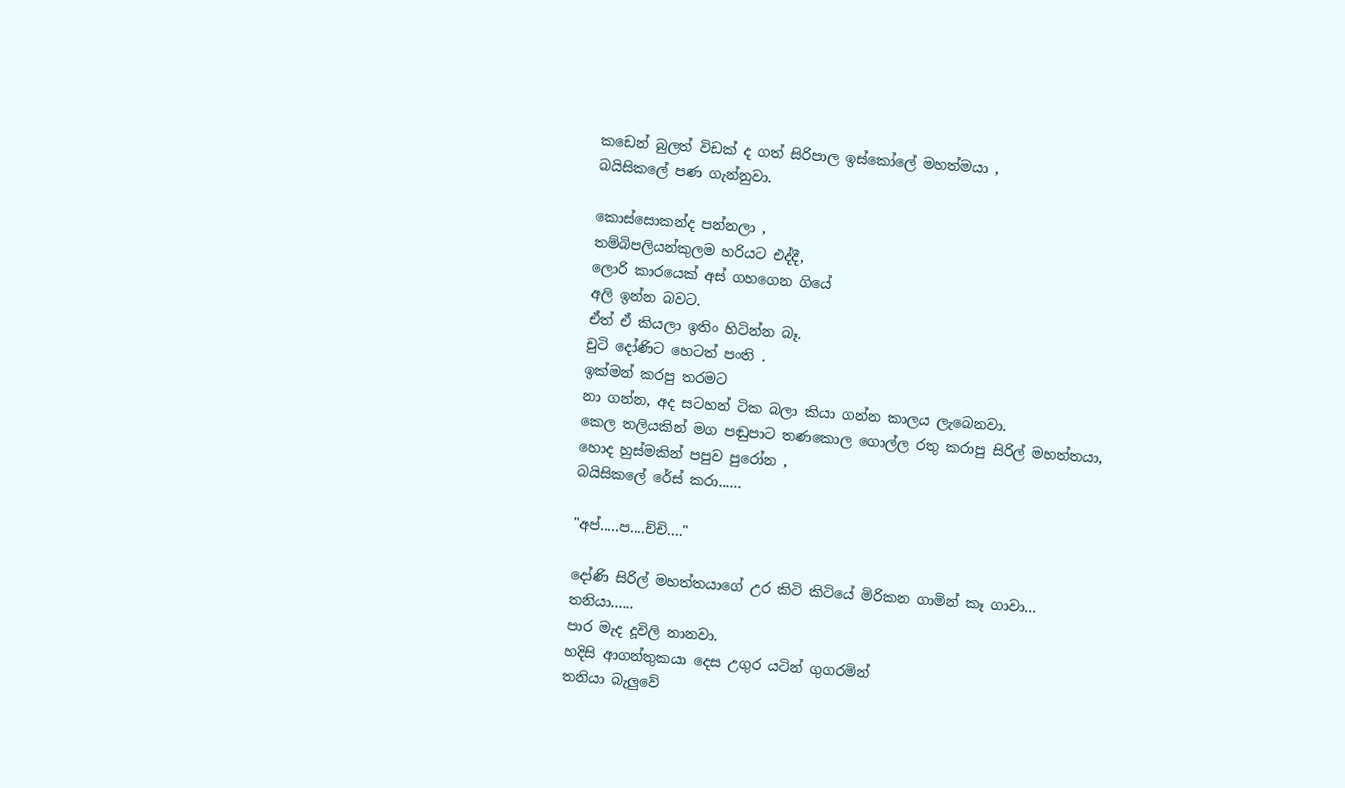කඩෙන් බුලත් විඩක් ද ගත් සිරිපාල ඉස්කෝලේ මහත්මයා ,
බයිසිකලේ පණ ගැන්නුවා.

කොස්සොකන්ද පන්නලා ,
තම්බිපලියන්කුලම හරියට එද්දී,
ලොරි කාරයෙක් අස් ගහගෙන ගියේ
අලි ඉන්න බවට.
ඒත් ඒ කියලා ඉතිං හිටින්න බෑ.
චුටි දෝණිට හෙටත් පංති .
ඉක්මන් කරපු තරමට
නා ගන්න, අද සටහන් ටික බලා කියා ගන්න කාලය ලැබෙනවා.
කෙල තලියකින් මග පඬුපාට තණකොල ගොල්ල රතු කරාපු සිරිල් මහත්තයා,
හොද හුස්මකින් පපුව පුරෝන ,
බයිසිකලේ රේස් කරා......

"අප්.....ප....ච්චි...."

දෝණි සිරිල් මහත්තයාගේ උර කිටි කිටියේ මිරිකන ගාමින් කෑ ගාවා...
තනියා......
පාර මැද දූවිලි නානවා.
හදිසි ආගන්තුකයා දෙස උගුර යටින් ගුගරමින්
තනියා බැලුවේ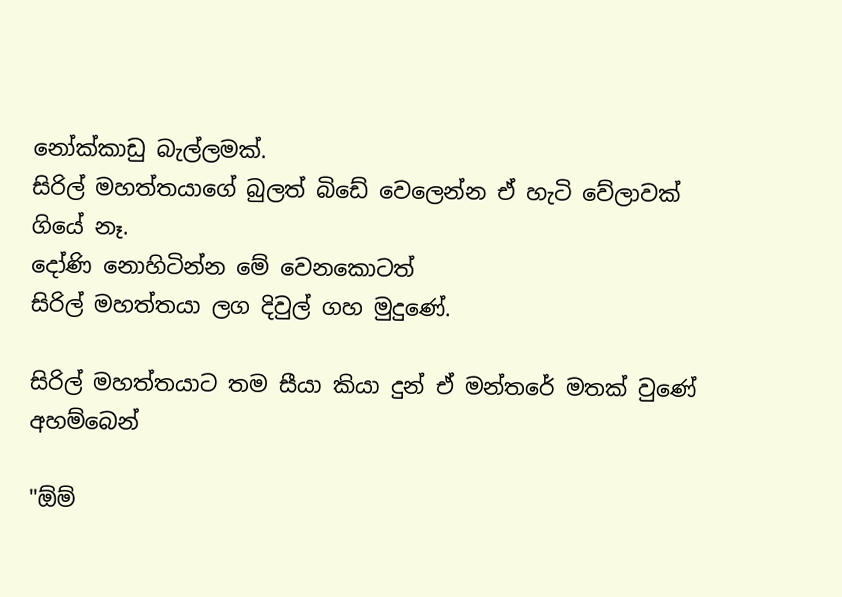නෝක්කාඩු බැල්ලමක්.
සිරිල් මහත්තයාගේ බුලත් බිඩේ වෙලෙන්න ඒ හැටි වේලාවක් ගියේ නෑ.
දෝණි නොහිටින්න මේ වෙනකොටත්
සිරිල් මහත්තයා ලග දිවුල් ගහ මුදුණේ.

සිරිල් මහත්තයාට තම සීයා කියා දුන් ඒ මන්තරේ මතක් වුණේ අහම්බෙන්

"ඕම්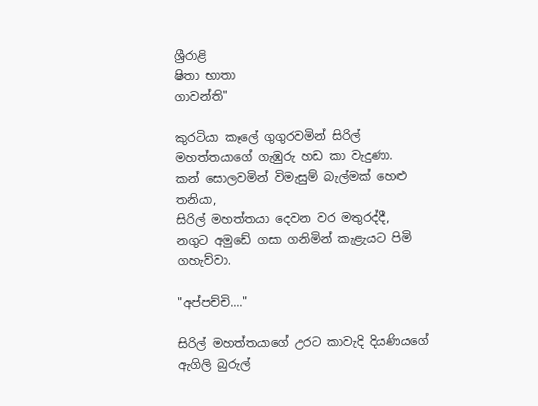ශ්‍රීරාළි
ෂිතා භාතා
ගාවන්ති"

කුරටියා කෑලේ ගුගුරවමින් සිරිල් මහත්තයාගේ ගැඹුරු හඩ කා වැදුණා.
කන් සොලවමින් විමැසුම් බැල්මක් හෙළු
තනියා,
සිරිල් මහත්තයා දෙවන වර මතුරද්දී,
නගුට අමුඩේ ගසා ගනිමින් කැළැයට පිමි ගහැව්වා.

"අප්පච්චි...."

සිරිල් මහත්තයාගේ උරට කාවැදි දියණියගේ ඇගිලි බුරුල්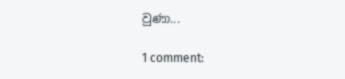වුණා...

1 comment: